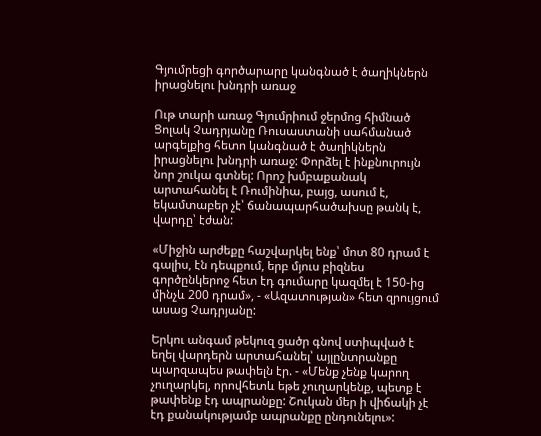Գյումրեցի գործարարը կանգնած է ծաղիկներն իրացնելու խնդրի առաջ

Ութ տարի առաջ Գյումրիում ջերմոց հիմնած Ցոլակ Չադրյանը Ռուսաստանի սահմանած արգելքից հետո կանգնած է ծաղիկներն իրացնելու խնդրի առաջ: Փորձել է ինքնուրույն նոր շուկա գտնել: Որոշ խմբաքանակ արտահանել է Ռումինիա, բայց, ասում է, եկամտաբեր չէ՝ ճանապարհածախսը թանկ է, վարդը՝ էժան:

«Միջին արժեքը հաշվարկել ենք՝ մոտ 80 դրամ է գալիս, էն դեպքում, երբ մյուս բիզնես գործընկերոջ հետ էդ գումարը կազմել է 150-ից մինչև 200 դրամ», - «Ազատության» հետ զրույցում ասաց Չադրյանը:

Երկու անգամ թեկուզ ցածր գնով ստիպված է եղել վարդերն արտահանել՝ այլընտրանքը պարզապես թափելն էր. - «Մենք չենք կարող չուղարկել, որովհետև եթե չուղարկենք, պետք է թափենք էդ ապրանքը: Շուկան մեր ի վիճակի չէ էդ քանակությամբ ապրանքը ընդունելու»: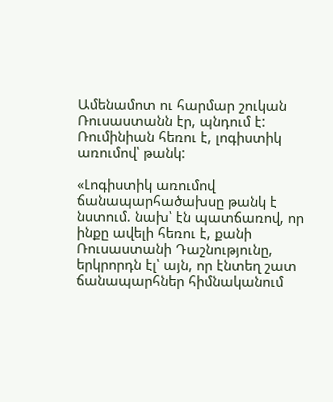Ամենամոտ ու հարմար շուկան Ռուսաստանն էր, պնդում է: Ռումինիան հեռու է, լոգիստիկ առումով՝ թանկ:

«Լոգիստիկ առումով ճանապարհածախսը թանկ է նստում. նախ՝ էն պատճառով, որ ինքը ավելի հեռու է, քանի Ռուսաստանի Դաշնությունը, երկրորդն էլ՝ այն, որ էնտեղ շատ ճանապարհներ հիմնականում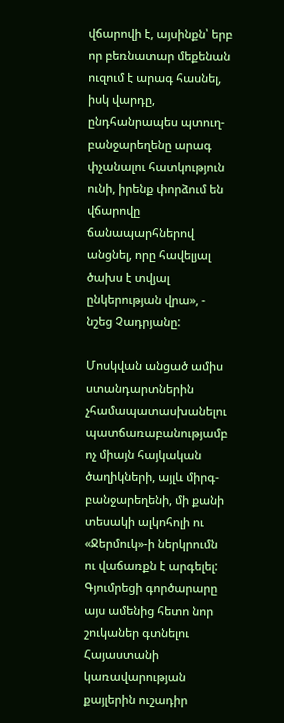վճարովի է, այսինքն՝ երբ որ բեռնատար մեքենան ուզում է արագ հասնել, իսկ վարդը, ընդհանրապես պտուղ-բանջարեղենը արագ փչանալու հատկություն ունի, իրենք փորձում են վճարովը ճանապարհներով անցնել, որը հավելյալ ծախս է տվյալ ընկերության վրա», - նշեց Չադրյանը:

Մոսկվան անցած ամիս ստանդարտներին չհամապատասխանելու պատճառաբանությամբ ոչ միայն հայկական ծաղիկների, այլև միրգ-բանջարեղենի, մի քանի տեսակի ալկոհոլի ու «Ջերմուկ»-ի ներկրումն ու վաճառքն է արգելել: Գյումրեցի գործարարը այս ամենից հետո նոր շուկաներ գտնելու Հայաստանի կառավարության քայլերին ուշադիր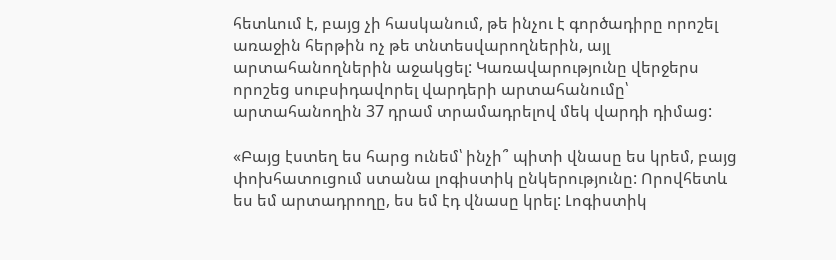հետևում է, բայց չի հասկանում, թե ինչու է գործադիրը որոշել առաջին հերթին ոչ թե տնտեսվարողներին, այլ արտահանողներին աջակցել: Կառավարությունը վերջերս որոշեց սուբսիդավորել վարդերի արտահանումը՝ արտահանողին 37 դրամ տրամադրելով մեկ վարդի դիմաց:

«Բայց էստեղ ես հարց ունեմ՝ ինչի՞ պիտի վնասը ես կրեմ, բայց փոխհատուցում ստանա լոգիստիկ ընկերությունը: Որովհետև ես եմ արտադրողը, ես եմ էդ վնասը կրել: Լոգիստիկ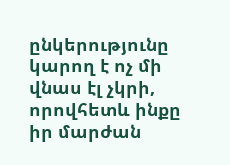ընկերությունը կարող է ոչ մի վնաս էլ չկրի, որովհետև ինքը իր մարժան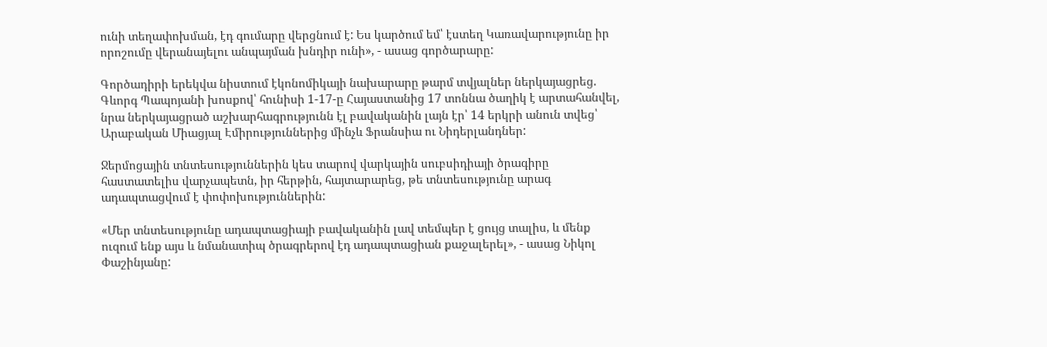ունի տեղափոխման, էդ գումարը վերցնում է: Ես կարծում եմ՝ էստեղ Կառավարությունը իր որոշումը վերանայելու անպայման խնդիր ունի», - ասաց գործարարը:

Գործադիրի երեկվա նիստում էկոնոմիկայի նախարարը թարմ տվյալներ ներկայացրեց. Գևորգ Պապոյանի խոսքով՝ հունիսի 1-17-ը Հայաստանից 17 տոննա ծաղիկ է արտահանվել, նրա ներկայացրած աշխարհագրությունն էլ բավականին լայն էր՝ 14 երկրի անուն տվեց՝ Արաբական Միացյալ Էմիրություններից մինչև Ֆրանսիա ու Նիդերլանդներ:

Ջերմոցային տնտեսություններին կես տարով վարկային սուբսիդիայի ծրագիրը հաստատելիս վարչապետն, իր հերթին, հայտարարեց, թե տնտեսությունը արագ ադապտացվում է փոփոխություններին:

«Մեր տնտեսությունը ադապտացիայի բավականին լավ տեմպեր է ցույց տալիս, և մենք ուզում ենք այս և նմանատիպ ծրագրերով էդ ադապտացիան քաջալերել», - ասաց Նիկոլ Փաշինյանը: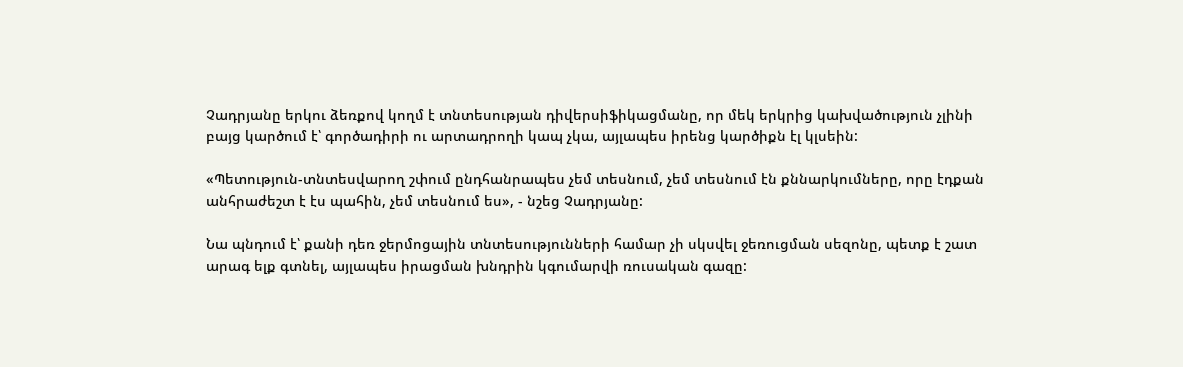Չադրյանը երկու ձեռքով կողմ է տնտեսության դիվերսիֆիկացմանը, որ մեկ երկրից կախվածություն չլինի բայց կարծում է՝ գործադիրի ու արտադրողի կապ չկա, այլապես իրենց կարծիքն էլ կլսեին:

«Պետություն-տնտեսվարող շփում ընդհանրապես չեմ տեսնում, չեմ տեսնում էն քննարկումները, որը էդքան անհրաժեշտ է էս պահին, չեմ տեսնում ես», - նշեց Չադրյանը:

Նա պնդում է՝ քանի դեռ ջերմոցային տնտեսությունների համար չի սկսվել ջեռուցման սեզոնը, պետք է շատ արագ ելք գտնել, այլապես իրացման խնդրին կգումարվի ռուսական գազը: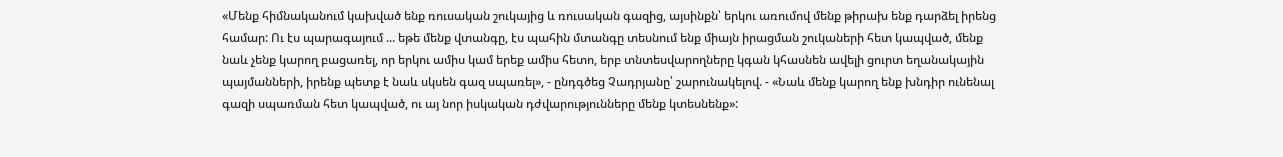«Մենք հիմնականում կախված ենք ռուսական շուկայից և ռուսական գազից, այսինքն՝ երկու առումով մենք թիրախ ենք դարձել իրենց համար: Ու էս պարագայում ... եթե մենք վտանգը, էս պահին մտանգը տեսնում ենք միայն իրացման շուկաների հետ կապված, մենք նաև չենք կարող բացառել, որ երկու ամիս կամ երեք ամիս հետո, երբ տնտեսվարողները կգան կհասնեն ավելի ցուրտ եղանակային պայմանների, իրենք պետք է նաև սկսեն գազ սպառել», - ընդգծեց Չադրյանը՝ շարունակելով. - «Նաև մենք կարող ենք խնդիր ունենալ գազի սպառման հետ կապված, ու այ նոր իսկական դժվարությունները մենք կտեսնենք»: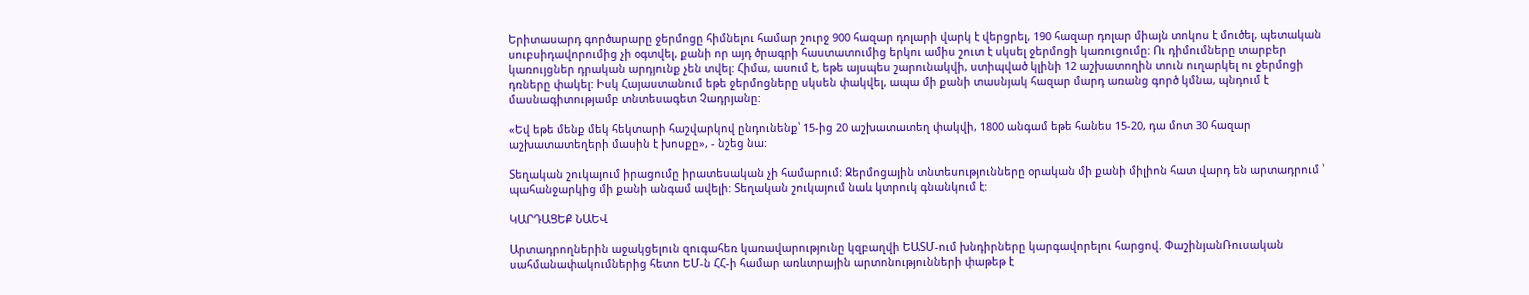Երիտասարդ գործարարը ջերմոցը հիմնելու համար շուրջ 900 հազար դոլարի վարկ է վերցրել, 190 հազար դոլար միայն տոկոս է մուծել, պետական սուբսիդավորումից չի օգտվել, քանի որ այդ ծրագրի հաստատումից երկու ամիս շուտ է սկսել ջերմոցի կառուցումը: Ու դիմումները տարբեր կառույցներ դրական արդյունք չեն տվել: Հիմա, ասում է, եթե այսպես շարունակվի, ստիպված կլինի 12 աշխատողին տուն ուղարկել ու ջերմոցի դռները փակել: Իսկ Հայաստանում եթե ջերմոցները սկսեն փակվել, ապա մի քանի տասնյակ հազար մարդ առանց գործ կմնա, պնդում է մասնագիտությամբ տնտեսագետ Չադրյանը:

«Եվ եթե մենք մեկ հեկտարի հաշվարկով ընդունենք՝ 15-ից 20 աշխատատեղ փակվի, 1800 անգամ եթե հանես 15-20, դա մոտ 30 հազար աշխատատեղերի մասին է խոսքը», - նշեց նա:

Տեղական շուկայում իրացումը իրատեսական չի համարում: Ջերմոցային տնտեսությունները օրական մի քանի միլիոն հատ վարդ են արտադրում ՝ պահանջարկից մի քանի անգամ ավելի: Տեղական շուկայում նաև կտրուկ գնանկում է:

ԿԱՐԴԱՑԵՔ ՆԱԵՎ

Արտադրողներին աջակցելուն զուգահեռ կառավարությունը կզբաղվի ԵԱՏՄ-ում խնդիրները կարգավորելու հարցով. ՓաշինյանՌուսական սահմանափակումներից հետո ԵՄ-ն ՀՀ-ի համար առևտրային արտոնությունների փաթեթ է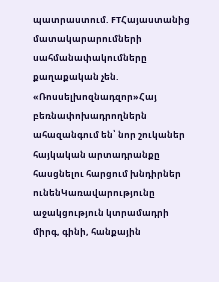պատրաստում. FTՀայաստանից մատակարարումների սահմանափակումները քաղաքական չեն. «Ռոսսելխոզնադզոր»Հայ բեռնափոխադրողներն ահազանգում են՝ նոր շուկաներ հայկական արտադրանքը հասցնելու հարցում խնդիրներ ունենԿառավարությունը աջակցություն կտրամադրի միրգ, գինի, հանքային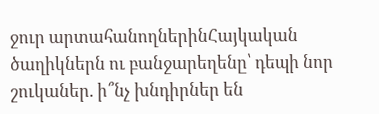ջուր արտահանողներինՀայկական ծաղիկներն ու բանջարեղենը՝ դեպի նոր շուկաներ. ի՞նչ խնդիրներ են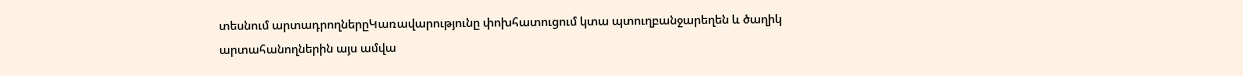տեսնում արտադրողներըԿառավարությունը փոխհատուցում կտա պտուղբանջարեղեն և ծաղիկ արտահանողներին այս ամվա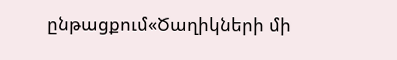ընթացքում«Ծաղիկների մի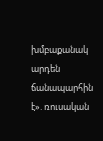խմբաքանակ արդեն ճանապարհին է». ռուսական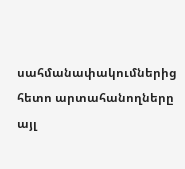սահմանափակումներից հետո արտահանողները այլ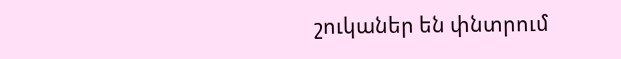շուկաներ են փնտրում